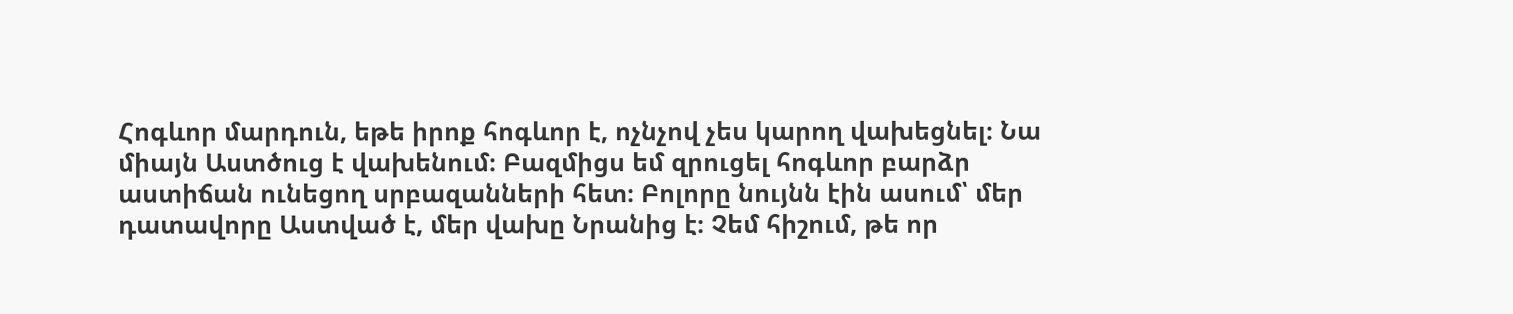Հոգևոր մարդուն, եթե իրոք հոգևոր է, ոչնչով չես կարող վախեցնել։ Նա միայն Աստծուց է վախենում։ Բազմիցս եմ զրուցել հոգևոր բարձր աստիճան ունեցող սրբազանների հետ։ Բոլորը նույնն էին ասում՝ մեր դատավորը Աստված է, մեր վախը Նրանից է։ Չեմ հիշում, թե որ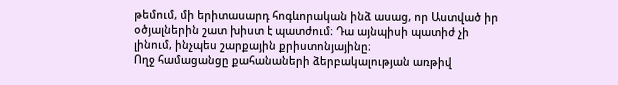թեմում, մի երիտասարդ հոգևորական ինձ ասաց, որ Աստված իր օծյալներին շատ խիստ է պատժում։ Դա այնպիսի պատիժ չի լինում, ինչպես շարքային քրիստոնյայինը։
Ողջ համացանցը քահանաների ձերբակալության առթիվ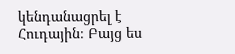կենդանացրել է Հուդային։ Բայց ես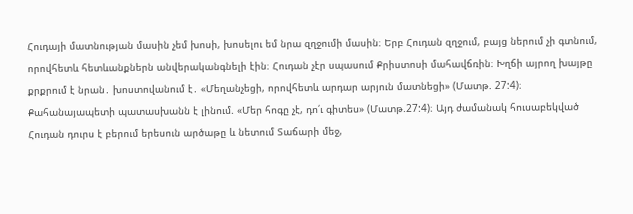Հուդայի մատնության մասին չեմ խոսի, խոսելու եմ նրա զղջումի մասին։ Երբ Հուդան զղջում, բայց ներում չի գտնում, որովհետև հետևանքներն անվերականգնելի էին։ Հուդան չէր սպասում Քրիստոսի մահավճռին։ Խղճի այրող խայթը քրքրում է նրան․ խոստովանում է․ «Մեղանչեցի, որովհետև արդար արյուն մատնեցի» (Մատթ. 27:4)։ Քահանայապետի պատասխանն է լինում. «Մեր հոգը չէ, դո՛ւ գիտես» (Մատթ.27:4)։ Այդ ժամանակ հուսաբեկված Հուդան դուրս է բերում երեսուն արծաթը և նետում Տաճարի մեջ,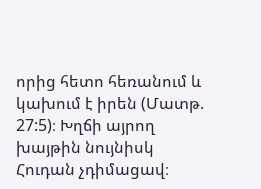որից հետո հեռանում և կախում է իրեն (Մատթ. 27:5)։ Խղճի այրող խայթին նույնիսկ Հուդան չդիմացավ։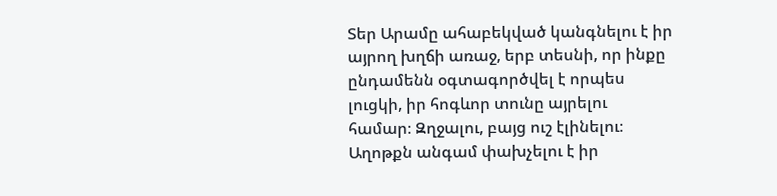Տեր Արամը ահաբեկված կանգնելու է իր այրող խղճի առաջ, երբ տեսնի, որ ինքը ընդամենն օգտագործվել է որպես լուցկի, իր հոգևոր տունը այրելու համար։ Զղջալու, բայց ուշ էլինելու։ Աղոթքն անգամ փախչելու է իր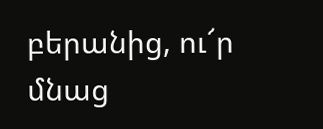բերանից, ու՜ր մնաց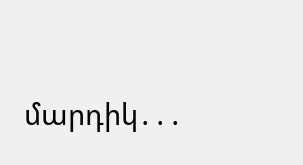մարդիկ․․․